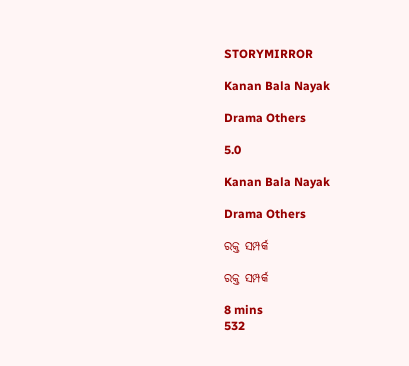STORYMIRROR

Kanan Bala Nayak

Drama Others

5.0

Kanan Bala Nayak

Drama Others

ରକ୍ତ ସମ୍ପର୍କ

ରକ୍ତ ସମ୍ପର୍କ

8 mins
532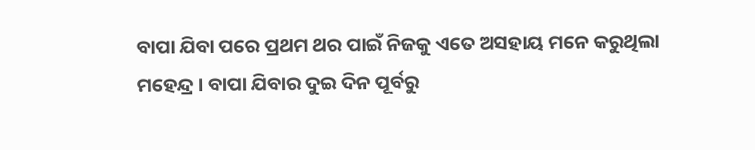ବାପା ଯିବା ପରେ ପ୍ରଥମ ଥର ପାଇଁ ନିଜକୁ ଏତେ ଅସହାୟ ମନେ କରୁଥିଲା ମହେନ୍ଦ୍ର । ବାପା ଯିବାର ଦୁଇ ଦିନ ପୂର୍ବରୁ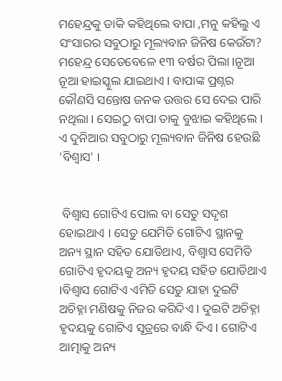ମହେନ୍ଦ୍ରକୁ ଡାକି କହିଥିଲେ ବାପା ,ମନୁ କହିଲୁ ଏ ସଂସାରର ସବୁଠାରୁ ମୂଲ୍ୟବାନ ଜିନିଷ କେଉଁଟା? ମହେନ୍ଦ୍ର ସେତେବେଳେ ୧୩ ବର୍ଷର ପିଲା ।ନୂଆ ନୂଆ ହାଇସ୍କୁଲ ଯାଇଥାଏ । ବାପାଙ୍କ ପ୍ରଶ୍ନର କୌଣସି ସନ୍ତୋଷ ଜନକ ଉତ୍ତର ସେ ଦେଇ ପାରି ନଥିଲା । ସେଇଠୁ ବାପା ତାକୁ ବୁଝାଇ କହିଥିଲେ । ଏ ଦୁନିଆର ସବୁଠାରୁ ମୂଲ୍ୟବାନ ଜିନିଷ ହେଉଛି 'ବିଶ୍ବାସ' ।


 ବିଶ୍ବାସ ଗୋଟିଏ ପୋଲ ବା ସେତୁ ସଦୃଶ ହୋଇଥାଏ । ସେତୁ ଯେମିତି ଗୋଟିଏ ସ୍ଥାନକୁ ଅନ୍ୟ ସ୍ଥାନ ସହିତ ଯୋଡିଥାଏ, ବିଶ୍ବାସ ସେମିତି ଗୋଟିଏ ହୃଦୟକୁ ଅନ୍ୟ ହୃଦୟ ସହିତ ଯୋଡିଥାଏ ।ବିଶ୍ବାସ ଗୋଟିଏ ଏମିତି ସେତୁ ଯାହା ଦୁଇଟି ଅଚିହ୍ନା ମଣିଷକୁ ନିଜର କରିଦିଏ । ଦୁଇଟି ଅଚିହ୍ନା ହୃଦୟକୁ ଗୋଟିଏ ସୂତ୍ରରେ ବାନ୍ଧି ଦିଏ । ଗୋଟିଏ ଆତ୍ମାକୁ ଅନ୍ୟ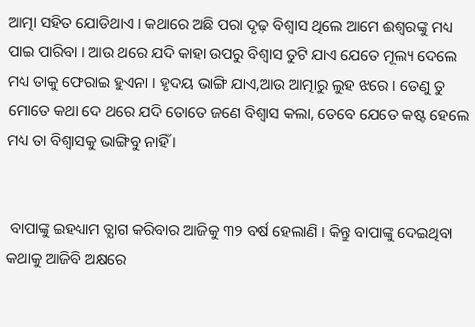ଆତ୍ମା ସହିତ ଯୋଡିଥାଏ । କଥାରେ ଅଛି ପରା ଦୃଢ଼ ବିଶ୍ବାସ ଥିଲେ ଆମେ ଈଶ୍ବରଙ୍କୁ ମଧ୍ୟ ପାଇ ପାରିବା । ଆଉ ଥରେ ଯଦି କାହା ଉପରୁ ବିଶ୍ବାସ ତୁଟି ଯାଏ ଯେତେ ମୂଲ୍ୟ ଦେଲେ ମଧ୍ୟ ତାକୁ ଫେରାଇ ହୁଏନା । ହୃଦୟ ଭାଙ୍ଗି ଯାଏ,ଆଉ ଆତ୍ମାରୁ ଲୁହ ଝରେ । ତେଣୁ ତୁ ମୋତେ କଥା ଦେ ଥରେ ଯଦି ତୋତେ ଜଣେ ବିଶ୍ବାସ କଲା, ତେବେ ଯେତେ କଷ୍ଟ ହେଲେ ମଧ୍ୟ ତା ବିଶ୍ବାସକୁ ଭାଙ୍ଗିବୁ ନାହିଁ ।


 ବାପାଙ୍କୁ ଇହଧ୍ୟାମ ତ୍ଯାଗ କରିବାର ଆଜିକୁ ୩୨ ବର୍ଷ ହେଲାଣି । କିନ୍ତୁ ବାପାଙ୍କୁ ଦେଇଥିବା କଥାକୁ ଆଜିବି ଅକ୍ଷରେ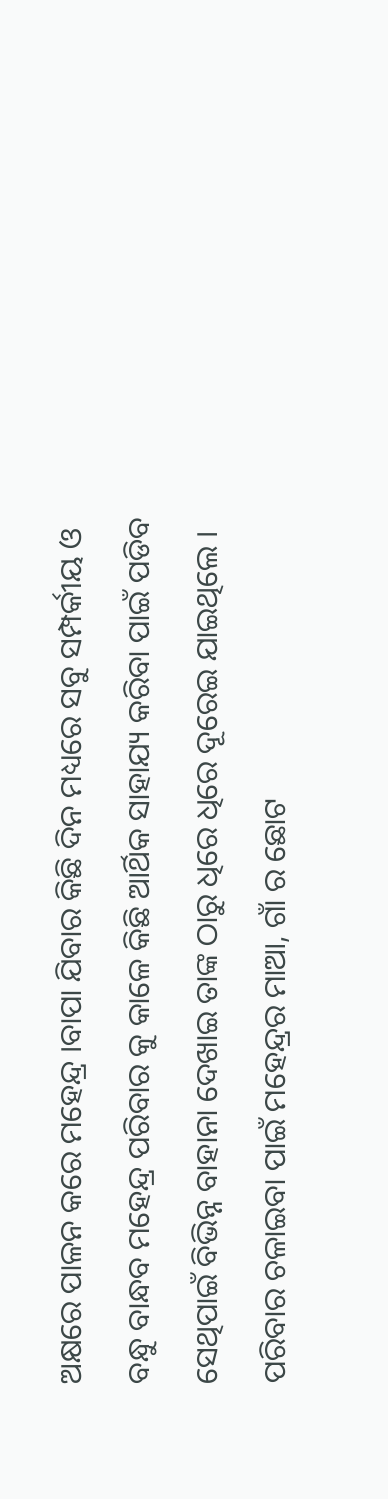ଅକ୍ଷରେ ପାଳନ କରେ ମହେନ୍ଦ୍ର ।ବାପା ଯିବାର କିଛି ଦିନ ମଧ୍ୟରେ ସବୁ ସମ୍ପର୍କୀୟ ଓ ବନ୍ଧୁ ବାନ୍ଧବ ମହେନ୍ଦ୍ର ପରିବାର କୁ କାଳେ କିଛି ଆର୍ଥିକ ସାହାଯ୍ୟ କରିବା ପାଇଁ ପଡିବ ସେଥିପାଇଁ ବିଭିନ୍ନ ବାହାନା ଦେଖାଇ ତାଙ୍କ ଠାରୁ ଧିରେ ଧିରେ ଦୂରେଇ ଯାଇଥିଲେ । ପରିବାର ଚଳାଇବା ପାଇଁ ମହେନ୍ଦ୍ରର ମାଆ, ଗାଁ ର ଛୋଟ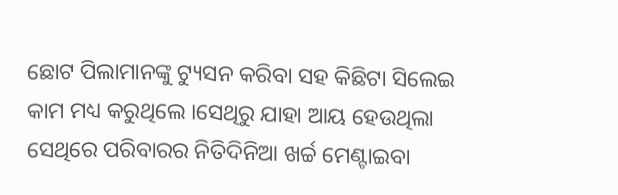ଛୋଟ ପିଲାମାନଙ୍କୁ ଟ୍ୟୁସନ କରିବା ସହ କିଛିଟା ସିଲେଇ କାମ ମଧ୍ୟ କରୁଥିଲେ ।ସେଥିରୁ ଯାହା ଆୟ ହେଉଥିଲା ସେଥିରେ ପରିବାରର ନିତିଦିନିଆ ଖର୍ଚ୍ଚ ମେଣ୍ଟାଇବା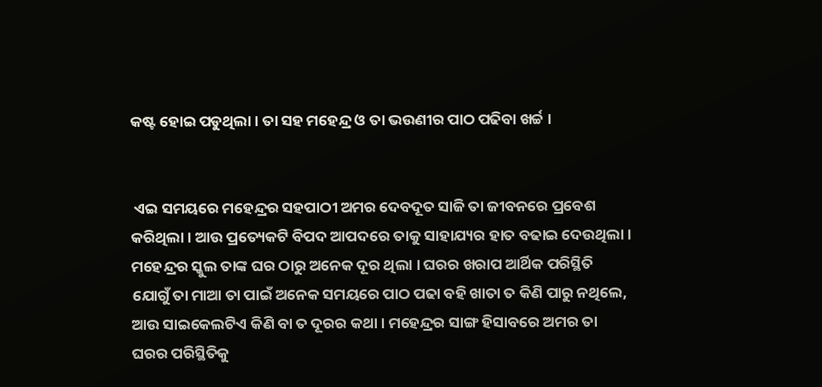କଷ୍ଟ ହୋଇ ପଡୁଥିଲା । ତା ସହ ମହେନ୍ଦ୍ର ଓ ତା ଭଉଣୀର ପାଠ ପଢିବା ଖର୍ଚ୍ଚ ।


 ଏଇ ସମୟରେ ମହେନ୍ଦ୍ରର ସହପାଠୀ ଅମର ଦେବଦୂତ ସାଜି ତା ଜୀବନରେ ପ୍ରବେଶ କରିଥିଲା । ଆଉ ପ୍ରତ୍ୟେକଟି ବିପଦ ଆପଦରେ ତାକୁ ସାହାଯ୍ୟର ହାତ ବଢାଇ ଦେଉଥିଲା । ମହେନ୍ଦ୍ରର ସ୍କୁଲ ତାଙ୍କ ଘର ଠାରୁ ଅନେକ ଦୂର ଥିଲା । ଘରର ଖରାପ ଆର୍ଥିକ ପରିସ୍ଥିତି ଯୋଗୁଁ ତା ମାଆ ତା ପାଇଁ ଅନେକ ସମୟରେ ପାଠ ପଢା ବହି ଖାତା ତ କିଣି ପାରୁ ନଥିଲେ, ଆଉ ସାଇକେଲଟିଏ କିଣି ବା ତ ଦୂରର କଥା । ମହେନ୍ଦ୍ରର ସାଙ୍ଗ ହିସାବରେ ଅମର ତା ଘରର ପରିସ୍ଥିତିକୁ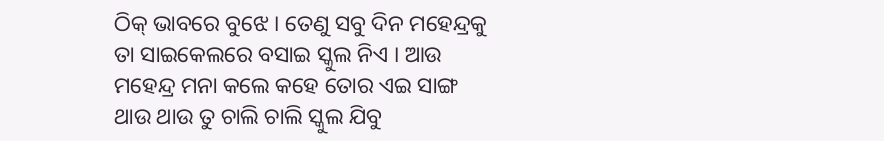ଠିକ୍ ଭାବରେ ବୁଝେ । ତେଣୁ ସବୁ ଦିନ ମହେନ୍ଦ୍ରକୁ ତା ସାଇକେଲରେ ବସାଇ ସ୍କୁଲ ନିଏ । ଆଉ ମହେନ୍ଦ୍ର ମନା କଲେ କହେ ତୋର ଏଇ ସାଙ୍ଗ ଥାଉ ଥାଉ ତୁ ଚାଲି ଚାଲି ସ୍କୁଲ ଯିବୁ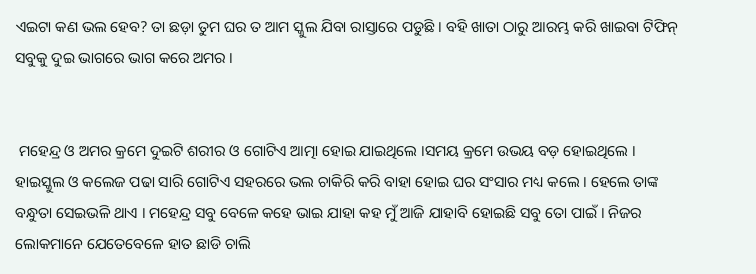ଏଇଟା କଣ ଭଲ ହେବ? ତା ଛଡ଼ା ତୁମ ଘର ତ ଆମ ସ୍କୁଲ ଯିବା ରାସ୍ତାରେ ପଡୁଛି । ବହି ଖାତା ଠାରୁ ଆରମ୍ଭ କରି ଖାଇବା ଟିଫିନ୍ ସବୁକୁ ଦୁଇ ଭାଗରେ ଭାଗ କରେ ଅମର ।


 ମହେନ୍ଦ୍ର ଓ ଅମର କ୍ରମେ ଦୁଇଟି ଶରୀର ଓ ଗୋଟିଏ ଆତ୍ମା ହୋଇ ଯାଇଥିଲେ ।ସମୟ କ୍ରମେ ଉଭୟ ବଡ଼ ହୋଇଥିଲେ । ହାଇସ୍କୁଲ ଓ କଲେଜ ପଢା ସାରି ଗୋଟିଏ ସହରରେ ଭଲ ଚାକିରି କରି ବାହା ହୋଇ ଘର ସଂସାର ମଧ୍ୟ କଲେ । ହେଲେ ତାଙ୍କ ବନ୍ଧୁତା ସେଇଭଳି ଥାଏ । ମହେନ୍ଦ୍ର ସବୁ ବେଳେ କହେ ଭାଇ ଯାହା କହ ମୁଁ ଆଜି ଯାହାବି ହୋଇଛି ସବୁ ତୋ ପାଇଁ । ନିଜର ଲୋକମାନେ ଯେତେବେଳେ ହାତ ଛାଡି ଚାଲି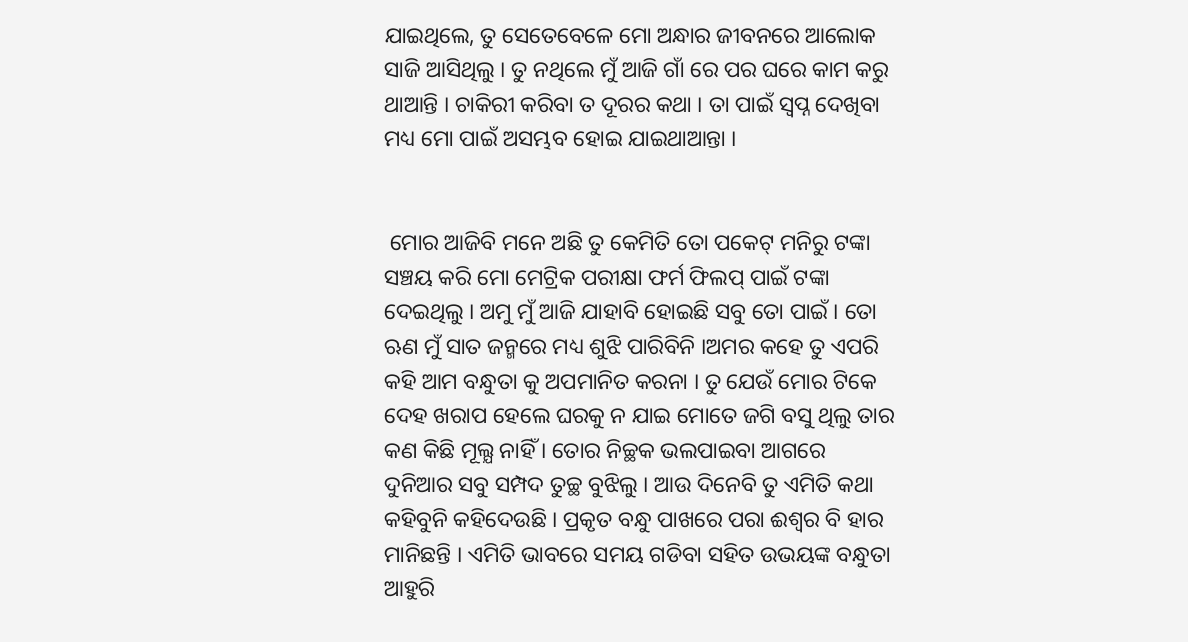ଯାଇଥିଲେ, ତୁ ସେତେବେଳେ ମୋ ଅନ୍ଧାର ଜୀବନରେ ଆଲୋକ ସାଜି ଆସିଥିଲୁ । ତୁ ନଥିଲେ ମୁଁ ଆଜି ଗାଁ ରେ ପର ଘରେ କାମ କରୁ ଥାଆନ୍ତି । ଚାକିରୀ କରିବା ତ ଦୂରର କଥା । ତା ପାଇଁ ସ୍ବପ୍ନ ଦେଖିବା ମଧ୍ୟ ମୋ ପାଇଁ ଅସମ୍ଭବ ହୋଇ ଯାଇଥାଆନ୍ତା ।


 ମୋର ଆଜିବି ମନେ ଅଛି ତୁ କେମିତି ତୋ ପକେଟ୍ ମନିରୁ ଟଙ୍କା ସଞ୍ଚୟ କରି ମୋ ମେଟ୍ରିକ ପରୀକ୍ଷା ଫର୍ମ ଫିଲପ୍ ପାଇଁ ଟଙ୍କା ଦେଇଥିଲୁ । ଅମୁ ମୁଁ ଆଜି ଯାହାବି ହୋଇଛି ସବୁ ତୋ ପାଇଁ । ତୋ ଋଣ ମୁଁ ସାତ ଜନ୍ମରେ ମଧ୍ୟ ଶୁଝି ପାରିବିନି ।ଅମର କହେ ତୁ ଏପରି କହି ଆମ ବନ୍ଧୁତା କୁ ଅପମାନିତ କରନା । ତୁ ଯେଉଁ ମୋର ଟିକେ ଦେହ ଖରାପ ହେଲେ ଘରକୁ ନ ଯାଇ ମୋତେ ଜଗି ବସୁ ଥିଲୁ ତାର କଣ କିଛି ମୂଲ୍ଯ ନାହିଁ । ତୋର ନିଚ୍ଛକ ଭଲପାଇବା ଆଗରେ ଦୁନିଆର ସବୁ ସମ୍ପଦ ତୁଚ୍ଛ ବୁଝିଲୁ । ଆଉ ଦିନେବି ତୁ ଏମିତି କଥା କହିବୁନି କହିଦେଉଛି । ପ୍ରକୃତ ବନ୍ଧୁ ପାଖରେ ପରା ଈଶ୍ବର ବି ହାର ମାନିଛନ୍ତି । ଏମିତି ଭାବରେ ସମୟ ଗଡିବା ସହିତ ଉଭୟଙ୍କ ବନ୍ଧୁତା ଆହୁରି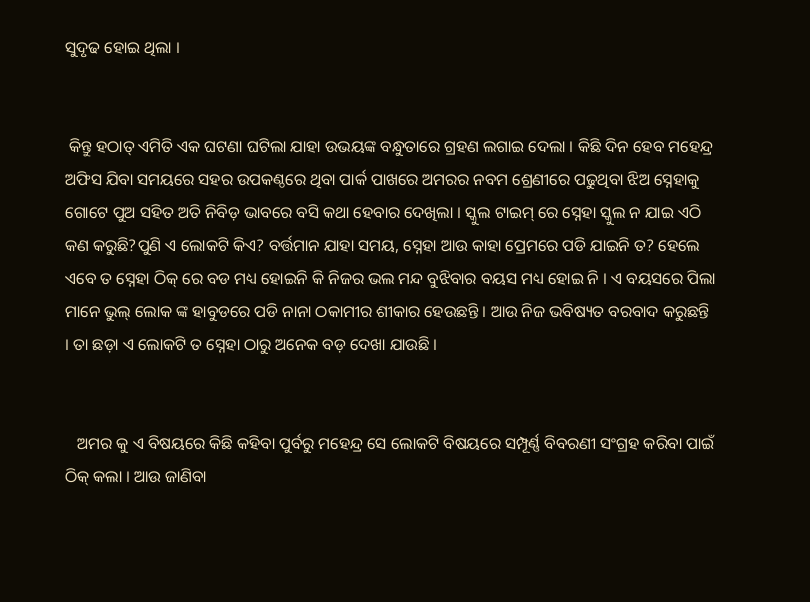ସୁଦୃଢ ହୋଇ ଥିଲା ।


 କିନ୍ତୁ ହଠାତ୍ ଏମିତି ଏକ ଘଟଣା ଘଟିଲା ଯାହା ଉଭୟଙ୍କ ବନ୍ଧୁତାରେ ଗ୍ରହଣ ଲଗାଇ ଦେଲା । କିଛି ଦିନ ହେବ ମହେନ୍ଦ୍ର ଅଫିସ ଯିବା ସମୟରେ ସହର ଉପକଣ୍ଠରେ ଥିବା ପାର୍କ ପାଖରେ ଅମରର ନବମ ଶ୍ରେଣୀରେ ପଢୁଥିବା ଝିଅ ସ୍ନେହାକୁ ଗୋଟେ ପୁଅ ସହିତ ଅତି ନିବିଡ଼ ଭାବରେ ବସି କଥା ହେବାର ଦେଖିଲା । ସ୍କୁଲ ଟାଇମ୍ ରେ ସ୍ନେହା ସ୍କୁଲ ନ ଯାଇ ଏଠି କଣ କରୁଛି?ପୁଣି ଏ ଲୋକଟି କିଏ? ବର୍ତ୍ତମାନ ଯାହା ସମୟ, ସ୍ନେହା ଆଉ କାହା ପ୍ରେମରେ ପଡି ଯାଇନି ତ? ହେଲେ ଏବେ ତ ସ୍ନେହା ଠିକ୍ ରେ ବଡ ମଧ୍ୟ ହୋଇନି କି ନିଜର ଭଲ ମନ୍ଦ ବୁଝିବାର ବୟସ ମଧ୍ୟ ହୋଇ ନି । ଏ ବୟସରେ ପିଲା ମାନେ ଭୁଲ୍ ଲୋକ ଙ୍କ ହାବୁଡରେ ପଡି ନାନା ଠକାମୀର ଶୀକାର ହେଉଛନ୍ତି । ଆଉ ନିଜ ଭବିଷ୍ୟତ ବରବାଦ କରୁଛନ୍ତି । ତା ଛଡ଼ା ଏ ଲୋକଟି ତ ସ୍ନେହା ଠାରୁ ଅନେକ ବଡ଼ ଦେଖା ଯାଉଛି ।


   ଅମର କୁ ଏ ବିଷୟରେ କିଛି କହିବା ପୁର୍ବରୁ ମହେନ୍ଦ୍ର ସେ ଲୋକଟି ବିଷୟରେ ସମ୍ପୂର୍ଣ୍ଣ ବିବରଣୀ ସଂଗ୍ରହ କରିବା ପାଇଁ ଠିକ୍ କଲା । ଆଉ ଜାଣିବା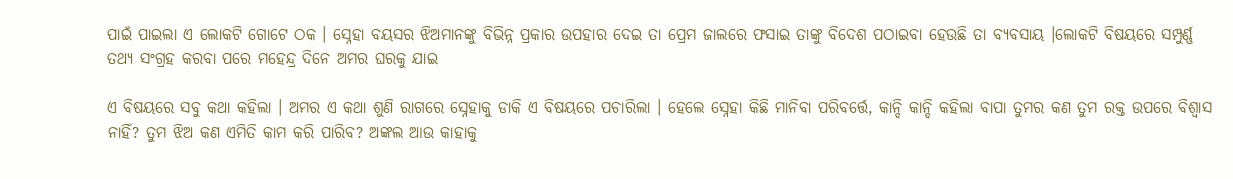ପାଇଁ ପାଇଲା ଏ ଲୋକଟି ଗୋଟେ ଠକ । ସ୍ନେହା ବୟସର ଝିଅମାନଙ୍କୁ ବିଭିନ୍ନ ପ୍ରକାର ଉପହାର ଦେଇ ତା ପ୍ରେମ ଜାଲରେ ଫସାଇ ତାଙ୍କୁ ବିଦେଶ ପଠାଇବା ହେଉଛି ତା ବ୍ୟବସାୟ ।ଲୋକଟି ବିଷୟରେ ସମ୍ପୁର୍ଣ୍ଣ ତଥ୍ୟ ସଂଗ୍ରହ କରବା ପରେ ମହେନ୍ଦ୍ର ଦିନେ ଅମର ଘରକୁ ଯାଇ

ଏ ବିଷୟରେ ସବୁ କଥା କହିଲା । ଅମର ଏ କଥା ଶୁଣି ରାଗରେ ସ୍ନେହାକୁ ଡାକି ଏ ବିଷୟରେ ପଚାରିଲା । ହେଲେ ସ୍ନେହା କିଛି ମାନିବା ପରିବର୍ତ୍ତେ, କାନ୍ଦି କାନ୍ଦି କହିଲା ବାପା ତୁମର କଣ ତୁମ ରକ୍ତ ଉପରେ ବିଶ୍ୱାସ ନାହିଁ? ତୁମ ଝିଅ କଣ ଏମିତି କାମ କରି ପାରିବ? ଅଙ୍କଲ ଆଉ କାହାକୁ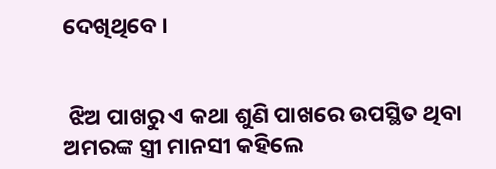ଦେଖିଥିବେ ।


 ଝିଅ ପାଖରୁ ଏ କଥା ଶୁଣି ପାଖରେ ଉପସ୍ଥିତ ଥିବା  ଅମରଙ୍କ ସ୍ତ୍ରୀ ମାନସୀ କହିଲେ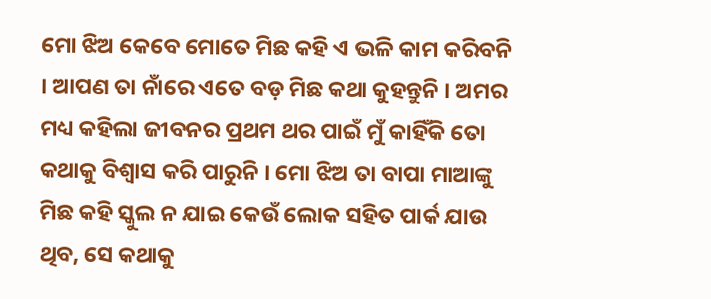ମୋ ଝିଅ କେବେ ମୋତେ ମିଛ କହି ଏ ଭଳି କାମ କରିବନି । ଆପଣ ତା ନାଁରେ ଏତେ ବଡ଼ ମିଛ କଥା କୁହନ୍ତୁନି । ଅମର ମଧ୍ୟ କହିଲା ଜୀବନର ପ୍ରଥମ ଥର ପାଇଁ ମୁଁ କାହିଁକି ତୋ କଥାକୁ ବିଶ୍ବାସ କରି ପାରୁନି । ମୋ ଝିଅ ତା ବାପା ମାଆଙ୍କୁ ମିଛ କହି ସ୍କୁଲ ନ ଯାଇ କେଉଁ ଲୋକ ସହିତ ପାର୍କ ଯାଉ ଥିବ, ସେ କଥାକୁ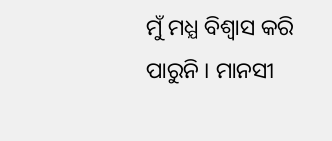ମୁଁ ମଧ୍ଯ ବିଶ୍ବାସ କରି ପାରୁନି । ମାନସୀ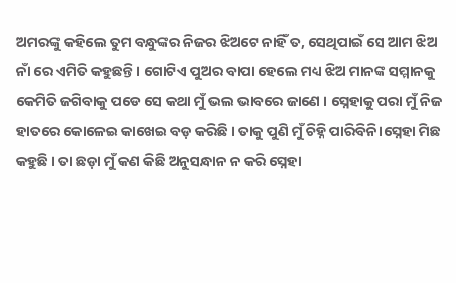ଅମରଙ୍କୁ କହିଲେ ତୁମ ବନ୍ଧୁଙ୍କର ନିଜର ଝିଅଟେ ନାହିଁ ତ, ସେଥିପାଇଁ ସେ ଆମ ଝିଅ ନାଁ ରେ ଏମିତି କହୁଛନ୍ତି । ଗୋଟିଏ ପୁଅର ବାପା ହେଲେ ମଧ୍ୟ ଝିଅ ମାନଙ୍କ ସମ୍ମାନକୁ କେମିତି ଜଗିବାକୁ ପଡେ ସେ କଥା ମୁଁ ଭଲ ଭାବରେ ଜାଣେ । ସ୍ନେହାକୁ ପରା ମୁଁ ନିଜ ହାତରେ କୋଳେଇ କାଖେଇ ବଡ଼ କରିଛି । ତାକୁ ପୁଣି ମୁଁ ଚିହ୍ନି ପାରିବିନି ।ସ୍ନେହା ମିଛ କହୁଛି । ତା ଛଡ଼ା ମୁଁ କଣ କିଛି ଅନୁସନ୍ଧାନ ନ କରି ସ୍ନେହା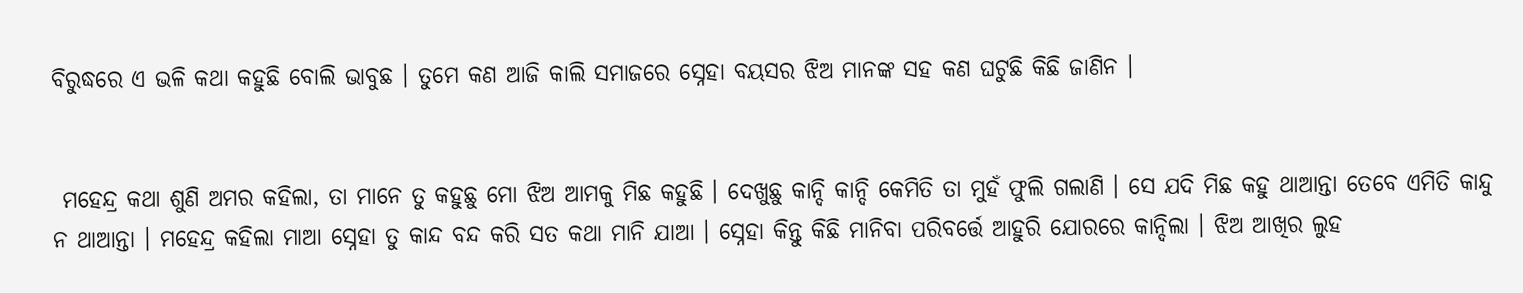ବିରୁଦ୍ଧରେ ଏ ଭଳି କଥା କହୁଛି ବୋଲି ଭାବୁଛ । ତୁମେ କଣ ଆଜି କାଲି ସମାଜରେ ସ୍ନେହା ବୟସର ଝିଅ ମାନଙ୍କ ସହ କଣ ଘଟୁଛି କିଛି ଜାଣିନ ।


 ମହେନ୍ଦ୍ର କଥା ଶୁଣି ଅମର କହିଲା, ତା ମାନେ ତୁ କହୁଛୁ ମୋ ଝିଅ ଆମକୁ ମିଛ କହୁଛି । ଦେଖୁଛୁ କାନ୍ଦି କାନ୍ଦି କେମିତି ତା ମୁହଁ ଫୁଲି ଗଲାଣି । ସେ ଯଦି ମିଛ କହୁ ଥାଆନ୍ତା ତେବେ ଏମିତି କାନ୍ଦୁ ନ ଥାଆନ୍ତା । ମହେନ୍ଦ୍ର କହିଲା ମାଆ ସ୍ନେହା ତୁ କାନ୍ଦ ବନ୍ଦ କରି ସତ କଥା ମାନି ଯାଆ । ସ୍ନେହା କିନ୍ତୁ କିଛି ମାନିବା ପରିବର୍ତ୍ତେ ଆହୁରି ଯୋରରେ କାନ୍ଦିଲା । ଝିଅ ଆଖିର ଲୁହ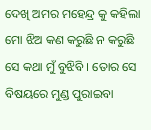ଦେଖି ଅମର ମହେନ୍ଦ୍ର କୁ କହିଲା ମୋ ଝିଅ କଣ କରୁଛି ନ କରୁଛି ସେ କଥା ମୁଁ ବୁଝିବି । ତୋର ସେ ବିଷୟରେ ମୁଣ୍ଡ ପୁରାଇବା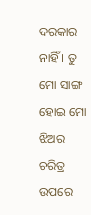ଦରକାର ନାହିଁ । ତୁ ମୋ ସାଙ୍ଗ ହୋଇ ମୋ ଝିଅର ଚରିତ୍ର ଉପରେ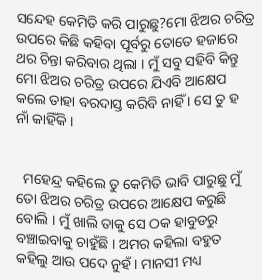ସନ୍ଦେହ କେମିତି କରି ପାରୁଛୁ?ମୋ ଝିଅର ଚରିତ୍ର ଉପରେ କିଛି କହିବା ପୂର୍ବରୁ ତୋତେ ହଜାରେ ଥର ଚିନ୍ତା କରିବାର ଥିଲା । ମୁଁ ସବୁ ସହିବି କିନ୍ତୁ ମୋ ଝିଅର ଚରିତ୍ର ଉପରେ ଯିଏବି ଆକ୍ଷେପ କଲେ ତାହା ବରଦାସ୍ତ କରିବି ନାହିଁ । ସେ ତୁ ହ ନାଁ କାହିଁକି ।


  ମହେନ୍ଦ୍ର କହିଲେ ତୁ କେମିତି ଭାବି ପାରୁଛୁ ମୁଁ ତୋ ଝିଅର ଚରିତ୍ର ଉପରେ ଆକ୍ଷେପ କରୁଛି ବୋଲି । ମୁଁ ଖାଲି ତାକୁ ସେ ଠକ ହାବୁଡରୁ ବଞ୍ଚାଇବାକୁ ଚାହୁଁଛି । ଅମର କହିଲା ବହୁତ କହିଲୁ ଆଉ ପଦେ ନୁହଁ । ମାନସୀ ମଧ୍ୟ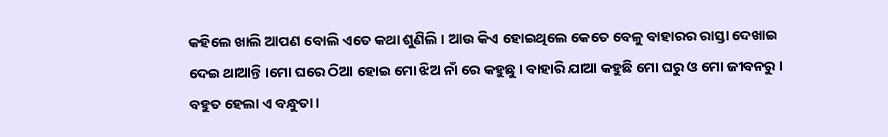କହିଲେ ଖାଲି ଆପଣ ବୋଲି ଏତେ କଥା ଶୁଣିଲି । ଆଉ କିଏ ହୋଇଥିଲେ କେତେ ବେଳୁ ବାହାରର ରାସ୍ତା ଦେଖାଇ ଦେଇ ଥାଆନ୍ତି ।ମୋ ଘରେ ଠିଆ ହୋଇ ମୋ ଝିଅ ନାଁ ରେ କହୁଛୁ । ବାହାରି ଯାଆ କହୁଛି ମୋ ଘରୁ ଓ ମୋ ଜୀବନରୁ । ବହୁତ ହେଲା ଏ ବନ୍ଧୁତା ।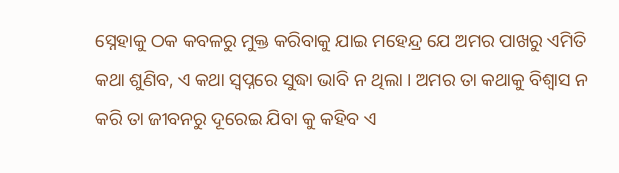ସ୍ନେହାକୁ ଠକ କବଳରୁ ମୁକ୍ତ କରିବାକୁ ଯାଇ ମହେନ୍ଦ୍ର ଯେ ଅମର ପାଖରୁ ଏମିତି କଥା ଶୁଣିବ, ଏ କଥା ସ୍ବପ୍ନରେ ସୁଦ୍ଧା ଭାବି ନ ଥିଲା । ଅମର ତା କଥାକୁ ବିଶ୍ବାସ ନ କରି ତା ଜୀବନରୁ ଦୂରେଇ ଯିବା କୁ କହିବ ଏ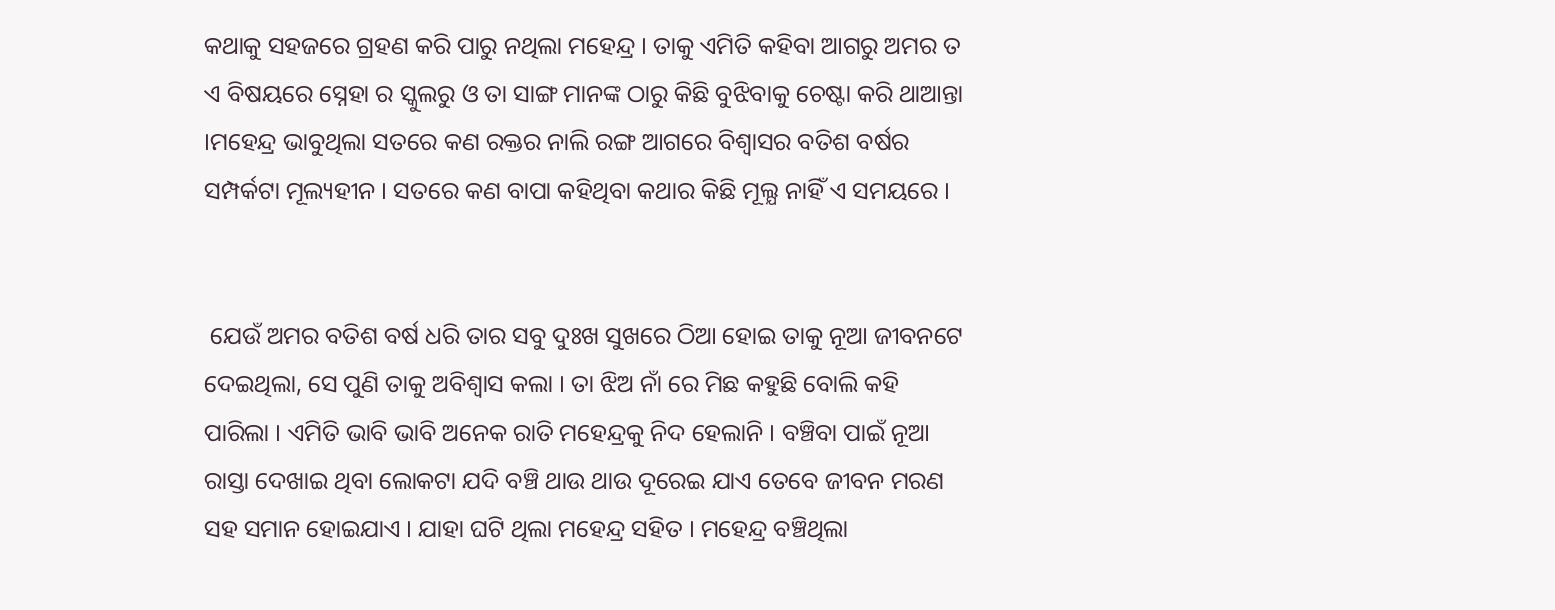କଥାକୁ ସହଜରେ ଗ୍ରହଣ କରି ପାରୁ ନଥିଲା ମହେନ୍ଦ୍ର । ତାକୁ ଏମିତି କହିବା ଆଗରୁ ଅମର ତ ଏ ବିଷୟରେ ସ୍ନେହା ର ସ୍କୁଲରୁ ଓ ତା ସାଙ୍ଗ ମାନଙ୍କ ଠାରୁ କିଛି ବୁଝିବାକୁ ଚେଷ୍ଟା କରି ଥାଆନ୍ତା ।ମହେନ୍ଦ୍ର ଭାବୁଥିଲା ସତରେ କଣ ରକ୍ତର ନାଲି ରଙ୍ଗ ଆଗରେ ବିଶ୍ବାସର ବତିଶ ବର୍ଷର ସମ୍ପର୍କଟା ମୂଲ୍ୟହୀନ । ସତରେ କଣ ବାପା କହିଥିବା କଥାର କିଛି ମୂଲ୍ଯ ନାହିଁ ଏ ସମୟରେ ।


 ଯେଉଁ ଅମର ବତିଶ ବର୍ଷ ଧରି ତାର ସବୁ ଦୁଃଖ ସୁଖରେ ଠିଆ ହୋଇ ତାକୁ ନୂଆ ଜୀବନଟେ ଦେଇଥିଲା, ସେ ପୁଣି ତାକୁ ଅବିଶ୍ବାସ କଲା । ତା ଝିଅ ନାଁ ରେ ମିଛ କହୁଛି ବୋଲି କହି ପାରିଲା । ଏମିତି ଭାବି ଭାବି ଅନେକ ରାତି ମହେନ୍ଦ୍ରକୁ ନିଦ ହେଲାନି । ବଞ୍ଚିବା ପାଇଁ ନୂଆ ରାସ୍ତା ଦେଖାଇ ଥିବା ଲୋକଟା ଯଦି ବଞ୍ଚି ଥାଉ ଥାଉ ଦୂରେଇ ଯାଏ ତେବେ ଜୀବନ ମରଣ ସହ ସମାନ ହୋଇଯାଏ । ଯାହା ଘଟି ଥିଲା ମହେନ୍ଦ୍ର ସହିତ । ମହେନ୍ଦ୍ର ବଞ୍ଚିଥିଲା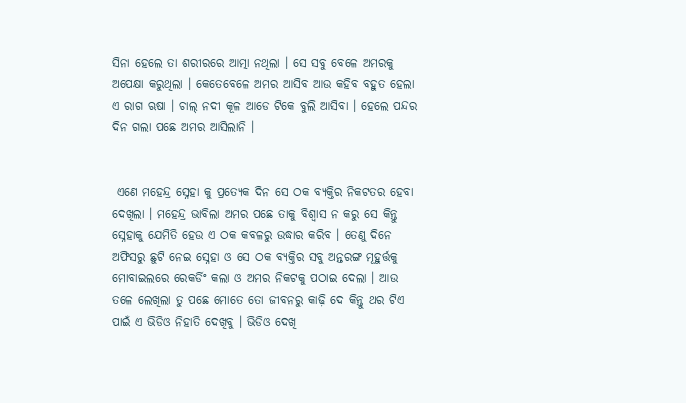ସିନା ହେଲେ ତା ଶରୀରରେ ଆତ୍ମା ନଥିଲା । ସେ ସବୁ ବେଳେ ଅମରକୁ ଅପେକ୍ଷା କରୁଥିଲା । କେତେବେଳେ ଅମର ଆସିବ ଆଉ କହିବ ବହୁତ ହେଲା ଏ ରାଗ ଋଷା । ଚାଲ୍ ନଦୀ କୂଳ ଆଡେ ଟିକେ ବୁଲି ଆସିବା । ହେଲେ ପନ୍ଦର ଦିନ ଗଲା ପଛେ ଅମର ଆସିଲାନି ।


 ଏଣେ ମହେନ୍ଦ୍ର ସ୍ନେହା କୁ ପ୍ରତ୍ୟେକ ଦିନ ସେ ଠକ ବ୍ୟକ୍ତିର ନିକଟତର ହେବା ଦେଖିଲା । ମହେନ୍ଦ୍ର ଭାବିଲା ଅମର ପଛେ ତାକୁ ବିଶ୍ବାସ ନ କରୁ ସେ କିନ୍ତୁ ସ୍ନେହାକୁ ଯେମିତି ହେଉ ଏ ଠକ କବଳରୁ ଉଦ୍ଧାର କରିବ । ତେଣୁ ଦିନେ ଅଫିସରୁ ଛୁଟି ନେଇ ସ୍ନେହା ଓ ସେ ଠକ ବ୍ଯକ୍ତିର ସବୁ ଅନ୍ତରଙ୍ଗ ମୂହୁର୍ତ୍ତକୁ ମୋବାଇଲରେ ରେକର୍ଡିଂ କଲା ଓ ଅମର ନିକଟକୁ ପଠାଇ ଦେଲା । ଆଉ ତଳେ ଲେଖିଲା ତୁ ପଛେ ମୋତେ ତୋ ଜୀବନରୁ କାଢ଼ି ଦେ କିନ୍ତୁ ଥର ଟିଏ ପାଇଁ ଏ ଭିଡିଓ ନିହାତି ଦେଖିବୁ । ଭିଡିଓ ଦେଖି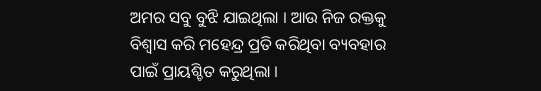ଅମର ସବୁ ବୁଝି ଯାଇଥିଲା । ଆଉ ନିଜ ରକ୍ତକୁ ବିଶ୍ବାସ କରି ମହେନ୍ଦ୍ର ପ୍ରତି କରିଥିବା ବ୍ୟବହାର ପାଇଁ ପ୍ରାୟଶ୍ଚିତ କରୁଥିଲା ।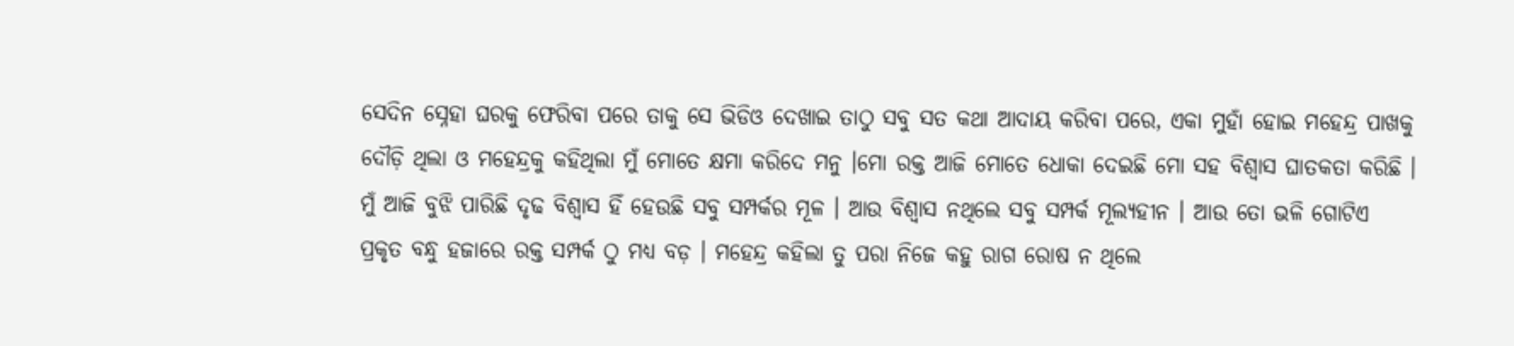ସେଦିନ ସ୍ନେହା ଘରକୁ ଫେରିବା ପରେ ତାକୁ ସେ ଭିଡିଓ ଦେଖାଇ ତାଠୁ ସବୁ ସତ କଥା ଆଦାୟ କରିବା ପରେ, ଏକା ମୁହାଁ ହୋଇ ମହେନ୍ଦ୍ର ପାଖକୁ ଦୌଡ଼ି ଥିଲା ଓ ମହେନ୍ଦ୍ରକୁ କହିଥିଲା ମୁଁ ମୋତେ କ୍ଷମା କରିଦେ ମନୁ ।ମୋ ରକ୍ତ ଆଜି ମୋତେ ଧୋକା ଦେଇଛି ମୋ ସହ ବିଶ୍ବାସ ଘାତକତା କରିଛି । ମୁଁ ଆଜି ବୁଝି ପାରିଛି ଦୃଢ ବିଶ୍ବାସ ହିଁ ହେଉଛି ସବୁ ସମ୍ପର୍କର ମୂଳ । ଆଉ ବିଶ୍ବାସ ନଥିଲେ ସବୁ ସମ୍ପର୍କ ମୂଲ୍ୟହୀନ । ଆଉ ତୋ ଭଳି ଗୋଟିଏ ପ୍ରକୃତ ବନ୍ଧୁ ହଜାରେ ରକ୍ତ ସମ୍ପର୍କ ଠୁ ମଧ୍ୟ ବଡ଼ । ମହେନ୍ଦ୍ର କହିଲା ତୁ ପରା ନିଜେ କହୁ ରାଗ ରୋଷ ନ ଥିଲେ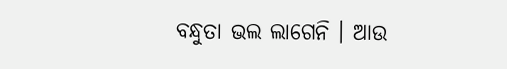ବନ୍ଧୁତା ଭଲ ଲାଗେନି । ଆଉ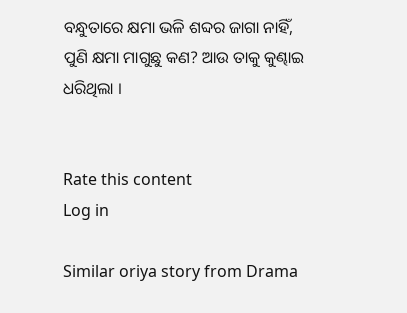ବନ୍ଧୁତାରେ କ୍ଷମା ଭଳି ଶବ୍ଦର ଜାଗା ନାହିଁ, ପୁଣି କ୍ଷମା ମାଗୁଛୁ କଣ? ଆଉ ତାକୁ କୁଣ୍ଢାଇ ଧରିଥିଲା ।


Rate this content
Log in

Similar oriya story from Drama